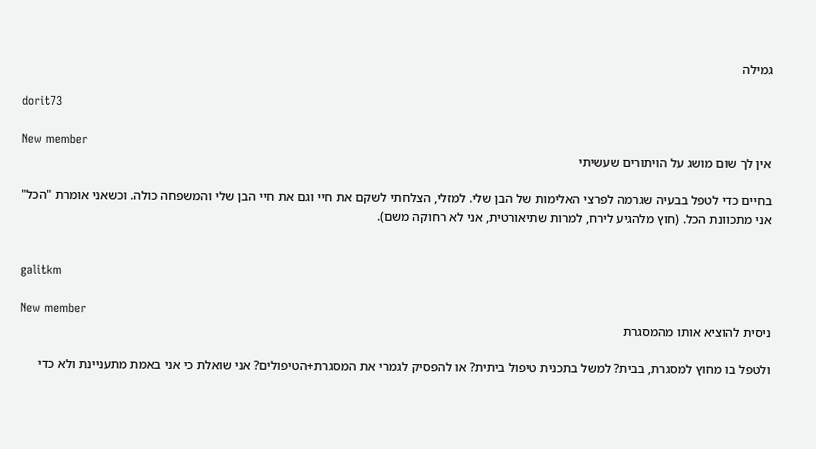גמילה

dorit73

New member
אין לך שום מושג על הויתורים שעשיתי

בחיים כדי לטפל בבעיה שגרמה לפרצי האלימות של הבן שלי. למזלי, הצלחתי לשקם את חיי וגם את חיי הבן שלי והמשפחה כולה. וכשאני אומרת "הכל" אני מתכוונת הכל. (חוץ מלהגיע לירח, למרות שתיאורטית, אני לא רחוקה משם).


galitkm

New member
ניסית להוציא אותו מהמסגרת

ולטפל בו מחוץ למסגרת, בבית? למשל בתכנית טיפול ביתית? או להפסיק לגמרי את המסגרת+הטיפולים? אני שואלת כי אני באמת מתעניינת ולא כדי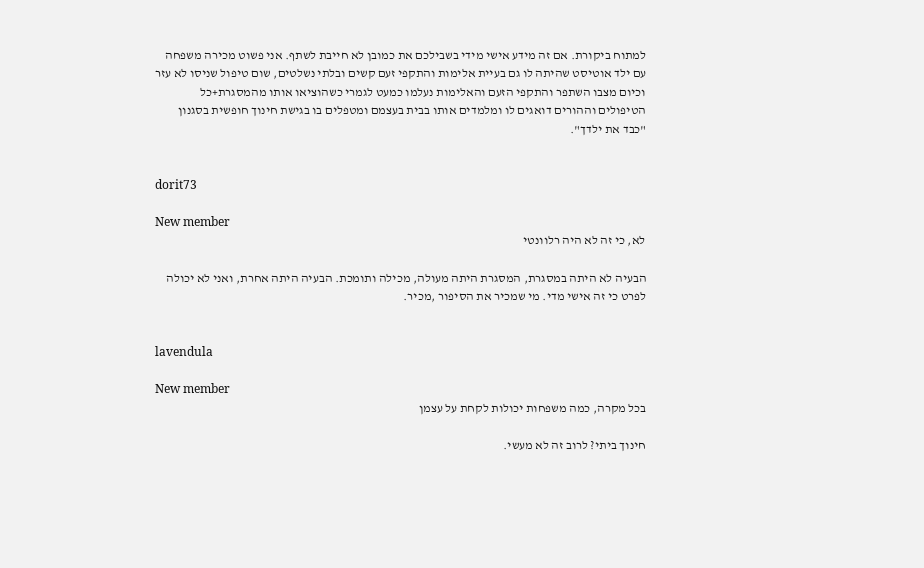למתוח ביקורת. אם זה מידע אישי מידי בשבילכם את כמובן לא חייבת לשתף. אני פשוט מכירה משפחה עם ילד אוטיסט שהיתה לו גם בעיית אלימות והתקפי זעם קשים ובלתי נשלטים, שום טיפול שניסו לא עזר וכיום מצבו השתפר והתקפי הזעם והאלימות נעלמו כמעט לגמרי כשהוציאו אותו מהמסגרת+כל הטיפולים וההורים דואגים לו ומלמדים אותו בבית בעצמם ומטפלים בו בגישת חינוך חופשית בסגנון "כבד את ילדך".


dorit73

New member
לא, כי זה לא היה רלוונטי

הבעיה לא היתה במסגרת, המסגרת היתה מעולה, מכילה ותומכת. הבעיה היתה אחרת, ואני לא יכולה לפרט כי זה אישי מדי. מי שמכיר את הסיפור ,מכיר.


lavendula

New member
בכל מקרה, כמה משפחות יכולות לקחת על עצמן

חינוך ביתי? לרוב זה לא מעשי.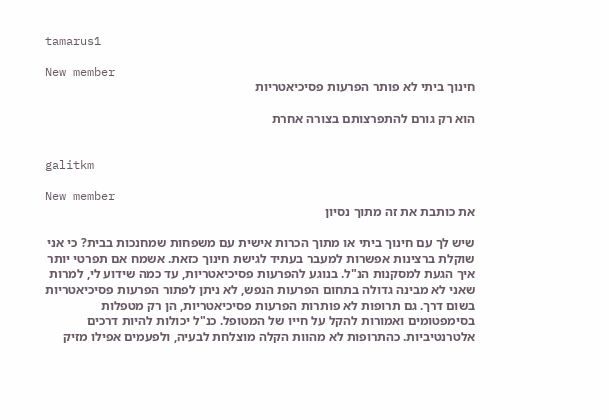tamarus1

New member
חינוך ביתי לא פותר הפרעות פסיכיאטריות

הוא רק גורם להתפרצותם בצורה אחרת


galitkm

New member
את כותבת את זה מתוך נסיון

שיש לך עם חינוך ביתי או מתוך הכרות אישית עם משפחות שמחנכות בבית? כי אני שוקלת ברצינות אפשרות למעבר בעתיד לגישת חינוך כזאת. אשמח אם תפרטי יותר איך הגעת למסקנות הנ"ל. בנוגע להפרעות פסיכיאטריות, עד כמה שידוע לי, למרות שאני לא מבינה גדולה בתחום הפרעות הנפש, לא ניתן לפתור הפרעות פסיכיאטריות בשום דרך. גם תרופות לא פותרות הפרעות פסיכיאטריות, הן רק מטפלות בסימפטומים ואמורות להקל על חייו של המטופל. כנ"ל יכולות להיות דרכים אלטרנטיביות. כהתרופות לא מהוות הקלה מוצלחת לבעיה, ולפעמים אפילו מזיק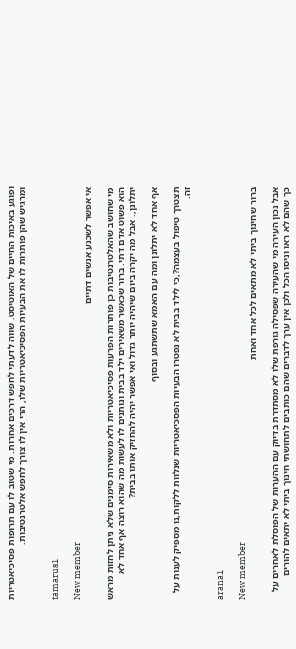ופוגע באיכות החיים של האוטיסט. שווה לדעתי לחפש דרכים אחרות. מי שטוב לו עם תרופות פסיכיאטריות ומרגיש שהן פותרות לו את הבעיות הפסיכיאטריות שלו, הרי אין לו צורך לחפש אלטרנטיבות.


tamarus1

New member
אי אפשר לשכנע אנשים דתיים

מי שחושב שהאלטרנטיבות כן פותרות הפרעות פסיכיאטריות ולא משאירות סימנים שלא ניתן לחזות מראש הוא פשוט אדם דתי. ברור שכאשר משאירים ילד בבית ונותנים לו לעשות מה שהוא רוצה אף אחד לא יתלונן,. אבל מה יקרה ביום שיהיה יותר גדול ואי אפשר יהיה להחזיק אותו בבית?

אף אחד לא יתלונן ומה עם האמא שתשתגע ובסוף

תצטרך טיפול בעצמה?,כי לילד בבית לא נפטרו הבעיות הפסכיאטריות שנלוות ללקות,נו מספיק לענות על זה.


arana1

New member
ברור שחינוך ביתי לא מתאים לכל אחד ואחת

אבל נכון העירה מי שהעירה שפסילה גורפת שלו לא מסתדרת בדיוק עם ההערות של הפוסלת לאחרים על כך שהם לא ראו וניסו הכל ולכן אין ערך לדברים שהם כותבים לתחושתי חינוך ביתי לא יתאים להורים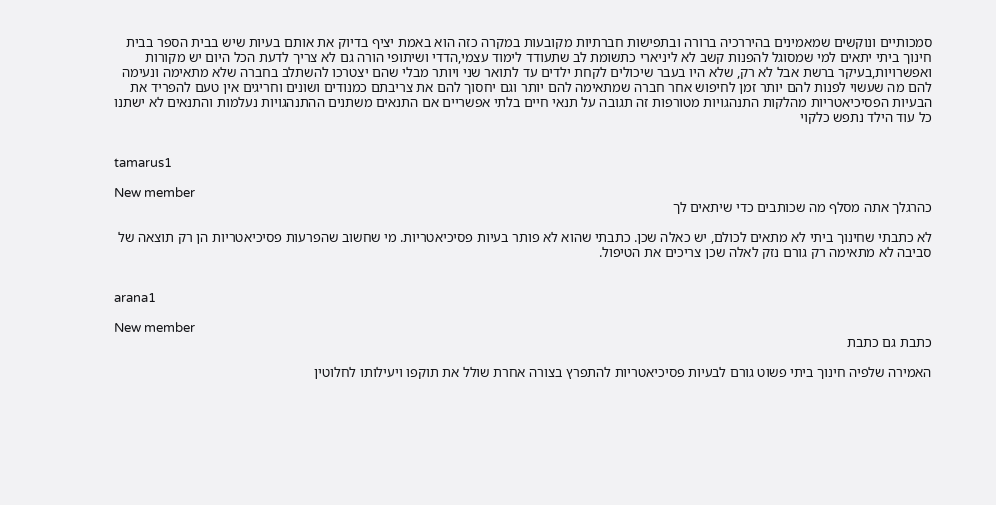סמכותיים ונוקשים שמאמינים בהיררכיה ברורה ובתפישות חברתיות מקובעות במקרה כזה הוא באמת יציף בדיוק את אותם בעיות שיש בבית הספר בבית חינוך ביתי יתאים למי שמסוגל להפנות קשב לא ליניארי כתשומת לב שתעודד לימוד עצמי,הדדי ושיתופי הורה גם לא צריך לדעת הכל היום יש מקורות ואפשרויות,בעיקר ברשת אבל לא רק, שלא היו בעבר שיכולים לקחת ילדים עד לתואר שני ויותר מבלי שהם יצטרכו להשתלב בחברה שלא מתאימה ונעימה להם מה שעשוי לפנות להם יותר זמן לחיפוש אחר חברה שמתאימה להם יותר וגם יחסוך להם את צריבתם כמנודים ושונים וחריגים אין טעם להפריד את הבעיות הפסיכיאטריות מהלקות התנהגויות מטורפות זה תגובה על תנאי חיים בלתי אפשריים אם התנאים משתנים ההתנהגויות נעלמות והתנאים לא ישתנו כל עוד הילד נתפש כלקוי


tamarus1

New member
כהרגלך אתה מסלף מה שכותבים כדי שיתאים לך

לא כתבתי שחינוך ביתי לא מתאים לכולם, יש כאלה שכן. כתבתי שהוא לא פותר בעיות פסיכיאטריות. מי שחשוב שהפרעות פסיכיאטריות הן רק תוצאה של סביבה לא מתאימה רק גורם נזק לאלה שכן צריכים את הטיפול.


arana1

New member
כתבת גם כתבת

האמירה שלפיה חינוך ביתי פשוט גורם לבעיות פסיכיאטריות להתפרץ בצורה אחרת שולל את תוקפו ויעילותו לחלוטין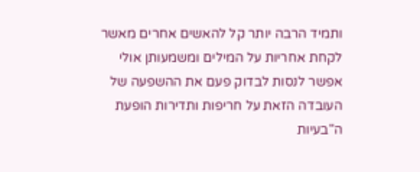ותמיד הרבה יותר קל להאשים אחרים מאשר לקחת אחריות על המילים ומשמעותן אולי אפשר לנסות לבדוק פעם את ההשפעה של העובדה הזאת על חריפות ותדירות הופעת ה"בעיות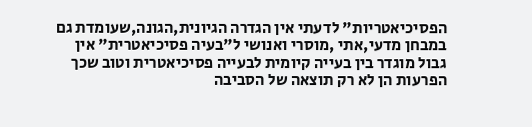הפסיכיאטריות" לדעתי אין הגדרה הגיונית,הגונה,שעומדת גם במבחן מדעי,אתי ,מוסרי ואנושי ל"בעיה פסיכיאטרית" אין גבול מוגדר בין בעייה קיומית לבעייה פסיכיאטרית וטוב שכך הפרעות הן לא רק תוצאה של הסביבה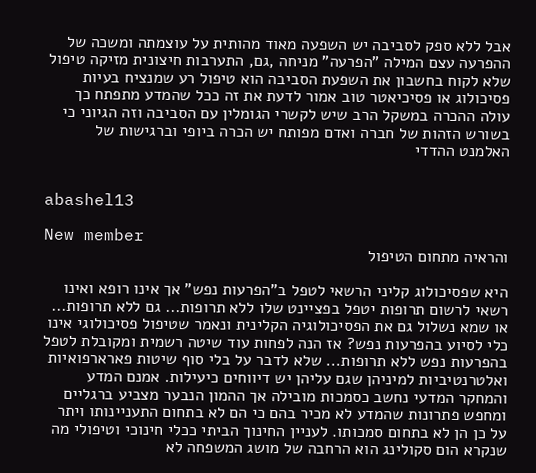אבל ללא ספק לסביבה יש השפעה מאוד מהותית על עוצמתה ומשכה של ההפרעה עצם המילה "הפרעה" מניחה ,גם, התערבות חיצונית מזיקה טיפול שלא לקוח בחשבון את השפעת הסביבה הוא טיפול רע שמנציח בעיות פסיכולוג או פסיכיאטר טוב אמור לדעת את זה ככל שהמדע מתפתח כך עולה ההכרה במשקל הרב שיש לקשרי הגומלין עם הסביבה וזה הגיוני כי בשורש הזהות של חברה ואדם מפותח יש הכרה ביופי וברגישות של האלמנט ההדדי


abashel13

New member
והראיה מתחום הטיפול

היא שפסיכולוג קליני הרשאי לטפל ב"הפרעות נפש" אך אינו רופא ואינו רשאי לרשום תרופות יטפל בפציינט שלו ללא תרופות... גם ללא תרופות... או שמא נשלול גם את הפסיכולוגיה הקלינית ונאמר שטיפול פסיכולוגי אינו כלי לסיוע בהפרעות נפש? אז הנה לפחות עוד שיטה רשמית ומקובלת לטפל בהפרעות נפש ללא תרופות... שלא לדבר על בלי סוף שיטות פארארפואיות ואלטרנטיביות למיניהן שגם עליהן יש דיווחים כיעילות. אמנם המדע והמחקר המדעי נחשב כסמכות מובילה אך ההמון הנבער מצביע ברגליים ומחפש פתרונות שהמדע לא מכיר בהם כי הם לא בתחום התעניינותו ויתר על כן הן לא בתחום סמכותו. לעניין החינוך הביתי ככלי חינוכי וטיפולי מה שנקרא הום סקולינג הוא הרחבה של מושג המשפחה לא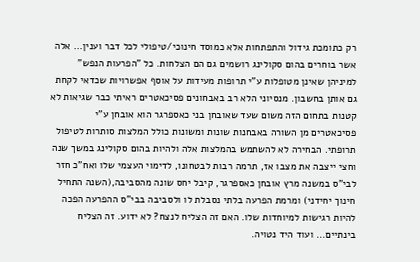רק כתומכת גידול והתפתחות אלא כמוסד חינוכי/טיפולי לכל דבר וענין... אלה אשר בוחרים בהום סקולינג רושמים גם הם הצלחות. כל "הפרעות הנפש" למיניהן שאינן מטופלות ע"י תרופות מעידות על אוסף אפשרויות שכדאי לקחת גם אותן בחשבון. מנסיוני הלא רב באבחונים פסיכאטרים ראיתי כבר שגיאות לא קטנות בתחום הזה משום שעד שאובחן בני כאספרגר הוא אובחן ע"י פסיכאטרים מן השורה באבחנות שונות ומשונות כולל המלצות סותרות לטיפול תרופתי. הבחירה לא להשתמש בהמלצות אלה ולהיות בהום סקולינג במשך שנה וחצי ייצבה את מצבו אז, תרמה רבות לבטחונו, לדימוי העצמי שלו ואח"כ חזר לבי"ס במשנה מרץ אובחן כאספרגר, קיבל יחס שונה מהסביבה,(השנה התחיל חינוך יחידני) ומרמת הפרעה בלתי נסבלת לו ולסביבה בבי"ס ההפרעה הפכה להיות רגישות למיוחדות שלו. האם זה הצליח לנצח? לא ידוע. זה הצליח בינתיים... ועוד היד נטויה.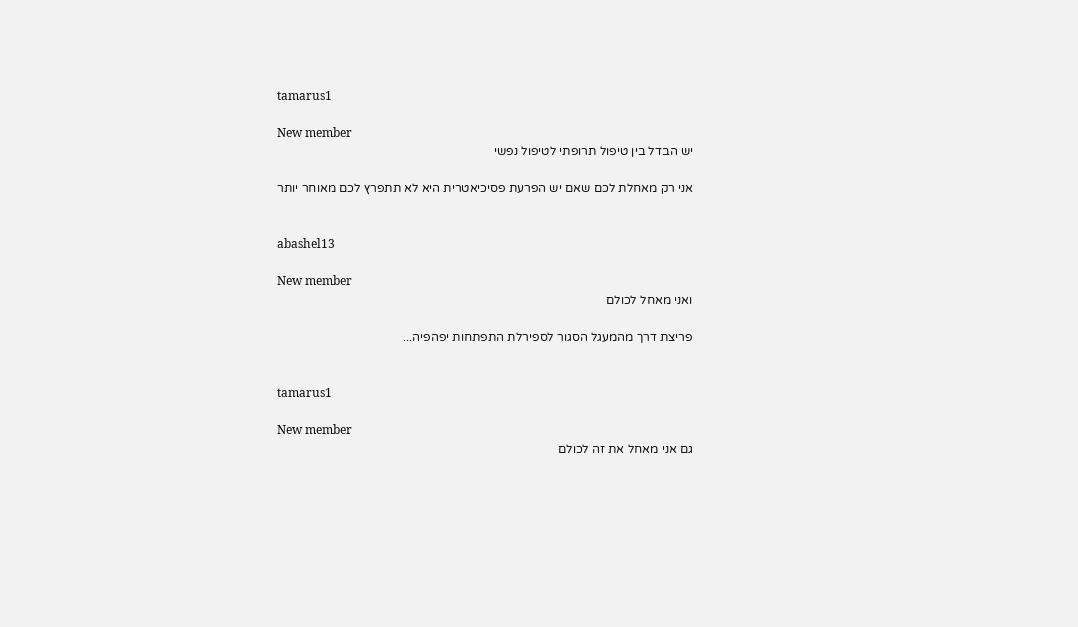tamarus1

New member
יש הבדל בין טיפול תרופתי לטיפול נפשי

אני רק מאחלת לכם שאם יש הפרעת פסיכיאטרית היא לא תתפרץ לכם מאוחר יותר


abashel13

New member
ואני מאחל לכולם

פריצת דרך מהמעגל הסגור לספירלת התפתחות יפהפיה...


tamarus1

New member
גם אני מאחל את זה לכולם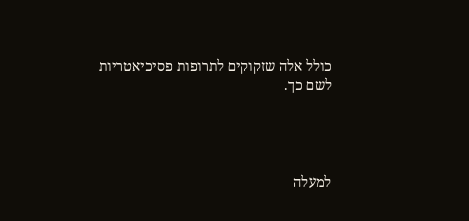כולל אלה שזקוקים לתרופות פסיכיאטריות לשם כך.




למעלה